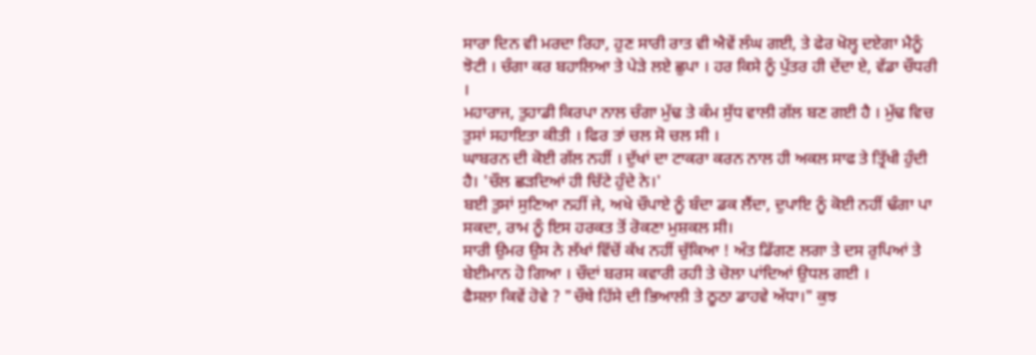ਸਾਰਾ ਦਿਨ ਵੀ ਮਰਦਾ ਰਿਹਾ, ਹੁਣ ਸਾਰੀ ਰਾਤ ਵੀ ਐਵੇਂ ਲੰਘ ਗਈ, ਤੇ ਫੇਰ ਖੋਲ੍ਹ ਦਏਗਾ ਮੈਨੂੰ ਝੋਟੀ । ਚੰਗਾ ਕਰ ਬਹਾਲਿਆ ਤੇ ਪੇੜੇ ਲਏ ਛੁਪਾ । ਹਰ ਕਿਸੇ ਨੂੰ ਪੁੱਤਰ ਹੀ ਦੇਂਦਾ ਏ, ਵੱਡਾ ਚੌਧਰੀ ।
ਮਹਾਰਾਜ, ਤੁਹਾਡੀ ਕਿਰਪਾ ਨਾਲ ਚੰਗਾ ਮੁੱਢ ਤੇ ਕੰਮ ਸੁੱਧ ਵਾਲੀ ਗੱਲ ਬਣ ਗਈ ਹੈ । ਮੁੱਢ ਵਿਚ ਤੁਸਾਂ ਸਹਾਇਤਾ ਕੀਤੀ । ਫਿਰ ਤਾਂ ਚਲ ਸੋ ਚਲ ਸੀ ।
ਘਾਬਰਨ ਦੀ ਕੋਈ ਗੱਲ ਨਹੀਂ । ਦੁੱਖਾਂ ਦਾ ਟਾਕਰਾ ਕਰਨ ਨਾਲ ਹੀ ਅਕਲ ਸਾਫ ਤੇ ਤ੍ਰਿੱਖੀ ਹੁੰਦੀ ਹੈ। 'ਚੌਲ ਛੜਦਿਆਂ ਹੀ ਚਿੱਟੇ ਹੁੰਦੇ ਨੇ।'
ਬਈ ਤੁਸਾਂ ਸੁਣਿਆ ਨਹੀਂ ਜੇ, ਅਖੇ ਚੌਪਾਏ ਨੂੰ ਬੰਦਾ ਡਕ ਲੈਂਦਾ, ਦੁਪਾਇ ਨੂੰ ਕੋਈ ਨਹੀਂ ਢੰਗਾ ਪਾ ਸਕਦਾ, ਰਾਮ ਨੂੰ ਇਸ ਹਰਕਤ ਤੋਂ ਰੋਕਣਾ ਮੁਸ਼ਕਲ ਸੀ।
ਸਾਰੀ ਉਮਰ ਉਸ ਨੇ ਲੱਖਾਂ ਵਿੱਚੋਂ ਕੱਖ ਨਹੀਂ ਚੁੱਕਿਆ ! ਅੰਤ ਡਿੱਗਣ ਲਗਾ ਤੇ ਦਸ ਰੁਪਿਆਂ ਤੇ ਬੇਈਮਾਨ ਹੋ ਗਿਆ । ਚੌਦਾਂ ਬਰਸ ਕਵਾਰੀ ਰਹੀ ਤੇ ਚੋਲਾ ਪਾਂਦਿਆਂ ਉਧਲ ਗਈ ।
ਫੈਸਲਾ ਕਿਵੇਂ ਹੋਵੇ ? "ਚੌਥੇ ਹਿੱਸੇ ਦੀ ਭਿਆਲੀ ਤੇ ਠੂਠਾ ਡਾਹਵੇ ਅੱਧਾ।" ਕੁਝ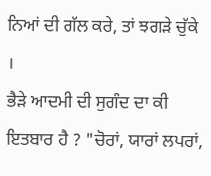ਨਿਆਂ ਦੀ ਗੱਲ ਕਰੇ, ਤਾਂ ਝਗੜੇ ਚੁੱਕੇ ।
ਭੈੜੇ ਆਦਮੀ ਦੀ ਸੁਗੰਦ ਦਾ ਕੀ ਇਤਬਾਰ ਹੈ ? "ਚੋਰਾਂ, ਯਾਰਾਂ ਲਪਰਾਂ,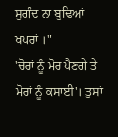ਸੁਗੰਦ ਨਾ ਬੁਢਿਆਂ ਖਪਰਾਂ ।"
'ਚੋਰਾਂ ਨੂੰ ਮੋਰ ਪੈਣਗੇ ਤੇ ਮੋਰਾਂ ਨੂੰ ਕਸਾਈ'। ਤੁਸਾਂ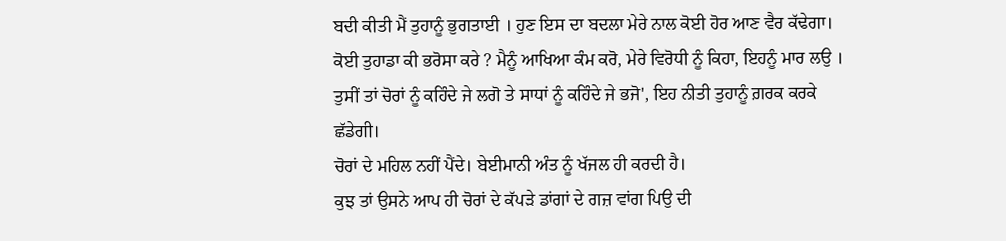ਬਦੀ ਕੀਤੀ ਮੈਂ ਤੁਹਾਨੂੰ ਭੁਗਤਾਈ । ਹੁਣ ਇਸ ਦਾ ਬਦਲਾ ਮੇਰੇ ਨਾਲ ਕੋਈ ਹੋਰ ਆਣ ਵੈਰ ਕੱਢੇਗਾ।
ਕੋਈ ਤੁਹਾਡਾ ਕੀ ਭਰੋਸਾ ਕਰੇ ? ਮੈਨੂੰ ਆਖਿਆ ਕੰਮ ਕਰੋ, ਮੇਰੇ ਵਿਰੋਧੀ ਨੂੰ ਕਿਹਾ, ਇਹਨੂੰ ਮਾਰ ਲਉ । ਤੁਸੀਂ ਤਾਂ ਚੋਰਾਂ ਨੂੰ ਕਹਿੰਦੇ ਜੇ ਲਗੋ ਤੇ ਸਾਧਾਂ ਨੂੰ ਕਹਿੰਦੇ ਜੇ ਭਜੋ', ਇਹ ਨੀਤੀ ਤੁਹਾਨੂੰ ਗ਼ਰਕ ਕਰਕੇ ਛੱਡੇਗੀ।
ਚੋਰਾਂ ਦੇ ਮਹਿਲ ਨਹੀਂ ਪੈਂਦੇ। ਬੇਈਮਾਨੀ ਅੰਤ ਨੂੰ ਖੱਜਲ ਹੀ ਕਰਦੀ ਹੈ।
ਕੁਝ ਤਾਂ ਉਸਨੇ ਆਪ ਹੀ ਚੋਰਾਂ ਦੇ ਕੱਪੜੇ ਡਾਂਗਾਂ ਦੇ ਗਜ਼ ਵਾਂਗ ਪਿਉ ਦੀ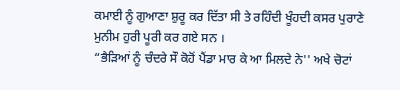ਕਮਾਈ ਨੂੰ ਗੁਆਣਾ ਸ਼ੁਰੂ ਕਰ ਦਿੱਤਾ ਸੀ ਤੇ ਰਹਿੰਦੀ ਖੂੰਹਦੀ ਕਸਰ ਪੁਰਾਣੇ ਮੁਨੀਮ ਹੁਰੀ ਪੂਰੀ ਕਰ ਗਏ ਸਨ ।
“ਭੈੜਿਆਂ ਨੂੰ ਚੰਦਰੇ ਸੌ ਕੋਹੋਂ ਪੈਂਡਾ ਮਾਰ ਕੇ ਆ ਮਿਲਦੇ ਨੇ'' ਅਖੇ ਚੋਟਾਂ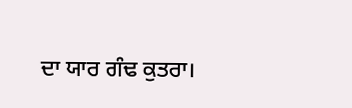ਦਾ ਯਾਰ ਗੰਢ ਕੁਤਰਾ।